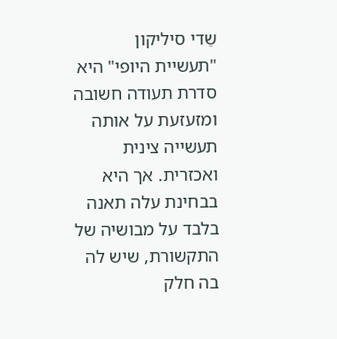שֵדי סיליקון
"תעשיית היופי" היא סדרת תעודה חשובה ומזעזעת על אותה תעשייה צינית ואכזרית. אך היא בבחינת עלה תאנה בלבד על מבושיה של התקשורת, שיש לה בה חלק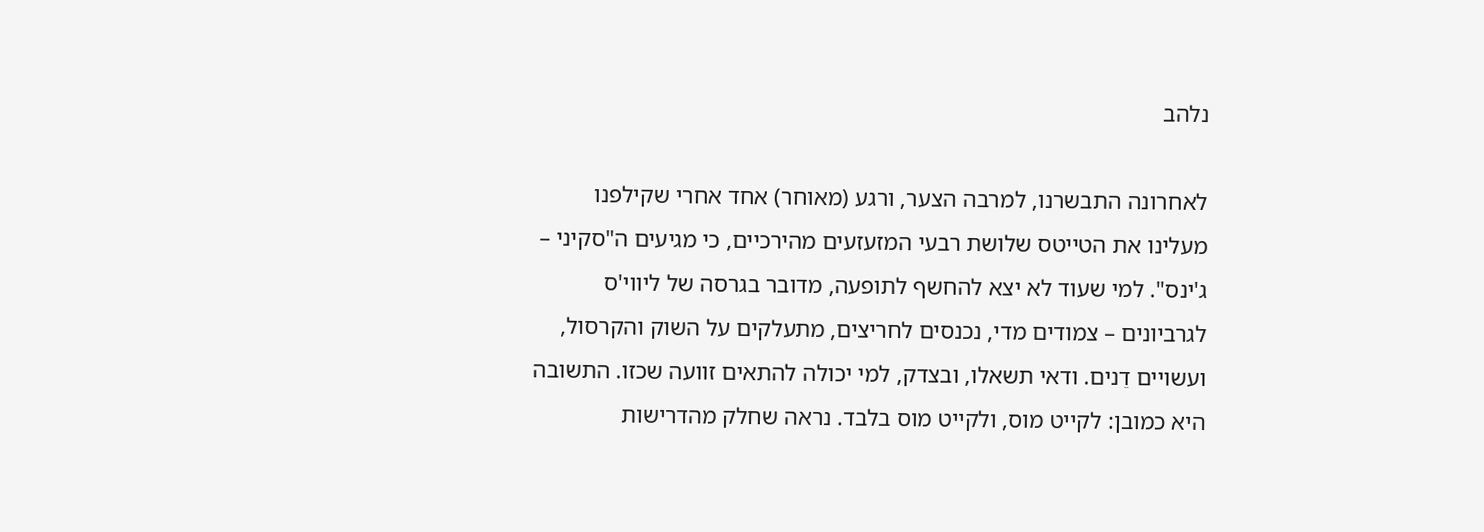נלהב

לאחרונה התבשרנו, למרבה הצער, ורגע (מאוחר) אחד אחרי שקילפנו מעלינו את הטייטס שלושת רבעי המזעזעים מהירכיים, כי מגיעים ה"סקיני – ג'ינס". למי שעוד לא יצא להחשף לתופעה, מדובר בגרסה של ליווי'ס לגרביונים – צמודים מדי, נכנסים לחריצים, מתעלקים על השוק והקרסול, ועשויים דֵנים. ודאי תשאלו, ובצדק, למי יכולה להתאים זוועה שכזו. התשובה היא כמובן: לקייט מוס, ולקייט מוס בלבד. נראה שחלק מהדרישות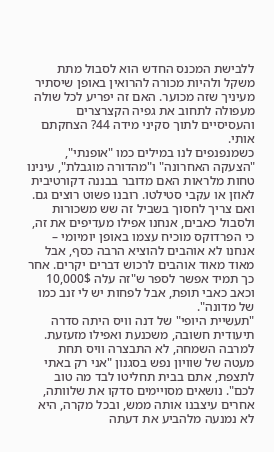ללבישת המכנס החדש הוא לסבול מתת משקל ולהיות מכורה להרואין באופן שיסתיר מעיניך שזה מכוער. האם זה יפריע לכל שולה מעפולה לתחוב את גפיה הקצרצרים והעסיסיים לתוך סקיני מידה 44? הצחקתם אותי.
כשמנפנפים לנו במילים כמו "אופנתי", "הצעקה האחרונה" ו"מהדורה מוגבלת", עינינו טחות מלראות האם מדובר בבננה דקורטיבית לאוזן או עקבי סטילטו. רובנו פשוט רוצים גם. ואם צריך לחסוך בשביל זה שש משכורות ולסבול כאבים, אנחנו אפילו מעדיפים את זה, כי הפרדוקס מוכיח עצמו באופן יומיומי – אנחנו לא אוהבים להוציא הרבה כסף, אבל מאוד מאוד אוהבים לרכוש דברים יקרים. אחר כך תמיד אפשר לספר ש"זה עלה 10,000$ וכאב כאבי תופת, אבל לפחות יש לי זנב כמו של מדונה".
"תעשיית היופי" של דנה וויס היתה סדרה תיעודית חשובה, משכנעת ואפילו מזעזעת. למרבה השמחה, לא התבצרה וויס תחת מעטה של שוויון נפש בסגנון "אני רק באתי לתצפת, אתם בבית תחליטו לבד מה טוב לכם". נושאים מסויימים סדקו את שלוותה, אחרים עיצבנו אותה ממש, ובכל מקרה, היא לא נמנעה מלהביע את דעתה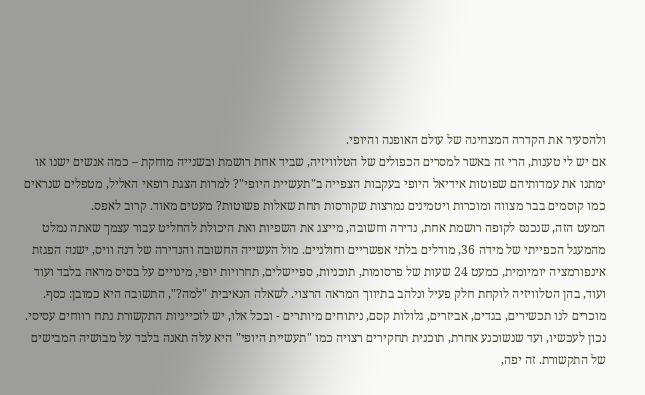ולהסעיר את הקדרה המצחינה של עולם האופנה והיופי.
אם יש לי טענות, הרי זה באשר למסרים הכפולים של הטלוויזיה, שביד אחת רושמת ובשנייה מוחקת – כמה אנשים ישנו או ימתנו את עמדותיהם שפוטות אידיאל היופי בעקבות הצפייה ב"תעשיית היופי"? למרות הצגת רופאי האליל, מטפלים שנראים כמו קוסמים בבר מצווה ומוכרות ויטמינים נמרצות שקורסות תחת שאלות פשוטות? מעטים מאוד. קרוב לאפס.
המעט הזה, שנכנס לקופה רושמת אחת, נדירה וחשובה, מייצג את השפיות ואת היכולת להחליט עבור עצמך שאתה נמלט מהמעגל הכפייתי של מידה 36, מודלים בלתי אפשריים וחולניים. מול העשייה החשובה והנדירה של דנה וויס, ישנה הפגזת אינפורמציה יומיומית, כמעט 24 שעות של פרסומות, תוכניות, ספיישלים, תחרויות יופי, מינויים על בסיס מראה בלבד ועוד ועוד, בהן הטלוויזיה לוקחת חלק פעיל ונלהב בתיווך המראה הרצוי. לשאלה הנאיבית "למה?", התשובה היא כמובן: כסף.
מוכרים לנו תכשירים, בגדים, אביזרים, גלולות קסם, ניתוחים מיותרים - ובכל אלו, יש לזכייניות התקשורת נתח רווחים עסיסי. נכון לעכשיו, ועד שנשוכנע אחרת, תוכנית תחקירים רצויה כמו "תעשיית היופי" היא עלה תאנה בלבד על מבושיה המבישים של התקשורת. זה יפה,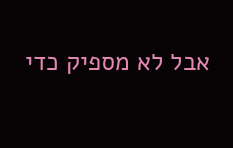אבל לא מספיק כדי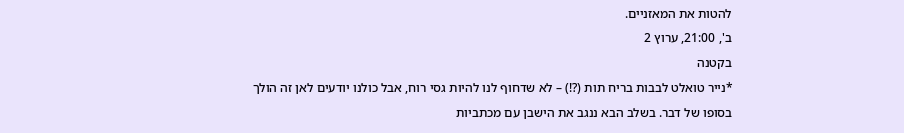להטות את המאזניים.
ב', 21:00, ערוץ 2
בקטנה
*נייר טואלט לבבות בריח תות (?!) – לא שדחוף לנו להיות גסי רוח, אבל כולנו יודעים לאן זה הולך בסופו של דבר. בשלב הבא ננגב את הישבן עם מכתביות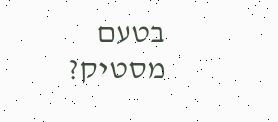בטעם מסטיק?